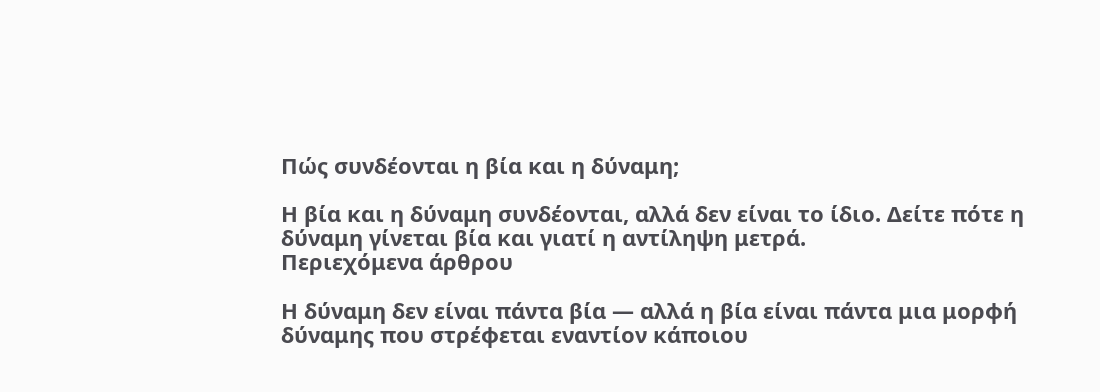Πώς συνδέονται η βία και η δύναμη;

Η βία και η δύναμη συνδέονται, αλλά δεν είναι το ίδιο. Δείτε πότε η δύναμη γίνεται βία και γιατί η αντίληψη μετρά.
Περιεχόμενα άρθρου

Η δύναμη δεν είναι πάντα βία — αλλά η βία είναι πάντα μια μορφή δύναμης που στρέφεται εναντίον κάποιου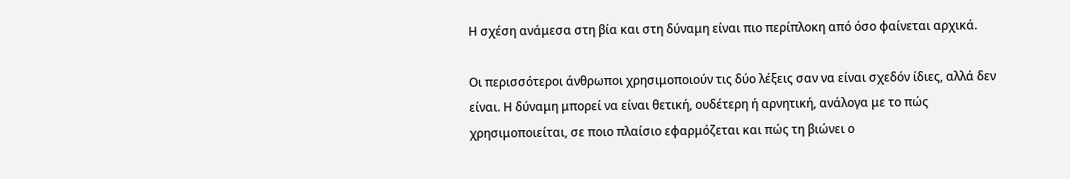Η σχέση ανάμεσα στη βία και στη δύναμη είναι πιο περίπλοκη από όσο φαίνεται αρχικά.

Οι περισσότεροι άνθρωποι χρησιμοποιούν τις δύο λέξεις σαν να είναι σχεδόν ίδιες, αλλά δεν είναι. Η δύναμη μπορεί να είναι θετική, ουδέτερη ή αρνητική, ανάλογα με το πώς χρησιμοποιείται, σε ποιο πλαίσιο εφαρμόζεται και πώς τη βιώνει ο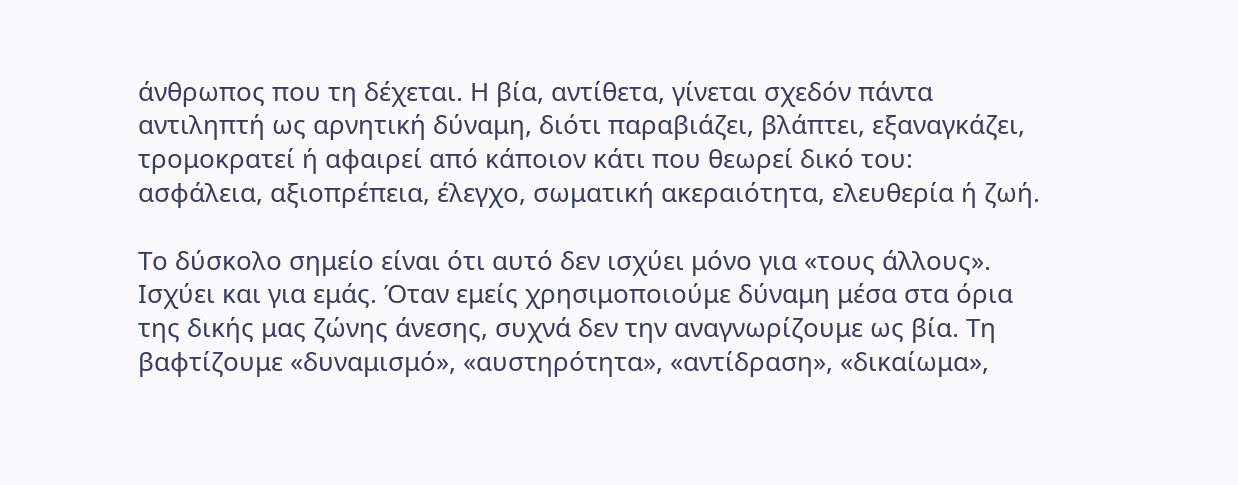άνθρωπος που τη δέχεται. Η βία, αντίθετα, γίνεται σχεδόν πάντα αντιληπτή ως αρνητική δύναμη, διότι παραβιάζει, βλάπτει, εξαναγκάζει, τρομοκρατεί ή αφαιρεί από κάποιον κάτι που θεωρεί δικό του: ασφάλεια, αξιοπρέπεια, έλεγχο, σωματική ακεραιότητα, ελευθερία ή ζωή.

Το δύσκολο σημείο είναι ότι αυτό δεν ισχύει μόνο για «τους άλλους». Ισχύει και για εμάς. Όταν εμείς χρησιμοποιούμε δύναμη μέσα στα όρια της δικής μας ζώνης άνεσης, συχνά δεν την αναγνωρίζουμε ως βία. Τη βαφτίζουμε «δυναμισμό», «αυστηρότητα», «αντίδραση», «δικαίωμα»,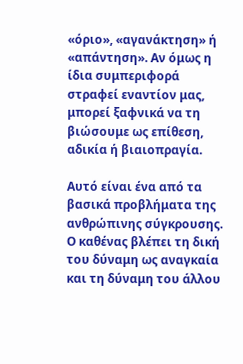«όριο», «αγανάκτηση» ή «απάντηση». Αν όμως η ίδια συμπεριφορά στραφεί εναντίον μας, μπορεί ξαφνικά να τη βιώσουμε ως επίθεση, αδικία ή βιαιοπραγία.

Αυτό είναι ένα από τα βασικά προβλήματα της ανθρώπινης σύγκρουσης. Ο καθένας βλέπει τη δική του δύναμη ως αναγκαία και τη δύναμη του άλλου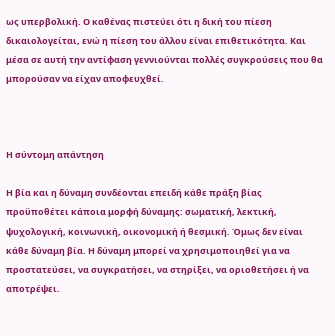ως υπερβολική. Ο καθένας πιστεύει ότι η δική του πίεση δικαιολογείται, ενώ η πίεση του άλλου είναι επιθετικότητα. Και μέσα σε αυτή την αντίφαση γεννιούνται πολλές συγκρούσεις που θα μπορούσαν να είχαν αποφευχθεί.



Η σύντομη απάντηση

Η βία και η δύναμη συνδέονται επειδή κάθε πράξη βίας προϋποθέτει κάποια μορφή δύναμης: σωματική, λεκτική, ψυχολογική, κοινωνική, οικονομική ή θεσμική. Όμως δεν είναι κάθε δύναμη βία. Η δύναμη μπορεί να χρησιμοποιηθεί για να προστατεύσει, να συγκρατήσει, να στηρίξει, να οριοθετήσει ή να αποτρέψει.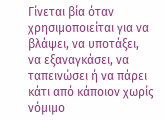Γίνεται βία όταν χρησιμοποιείται για να βλάψει, να υποτάξει, να εξαναγκάσει, να ταπεινώσει ή να πάρει κάτι από κάποιον χωρίς νόμιμο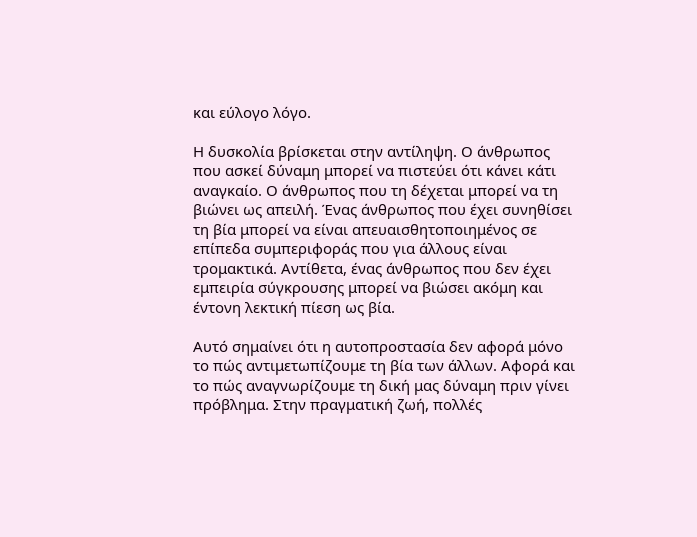και εύλογο λόγο.

Η δυσκολία βρίσκεται στην αντίληψη. Ο άνθρωπος που ασκεί δύναμη μπορεί να πιστεύει ότι κάνει κάτι αναγκαίο. Ο άνθρωπος που τη δέχεται μπορεί να τη βιώνει ως απειλή. Ένας άνθρωπος που έχει συνηθίσει τη βία μπορεί να είναι απευαισθητοποιημένος σε επίπεδα συμπεριφοράς που για άλλους είναι τρομακτικά. Αντίθετα, ένας άνθρωπος που δεν έχει εμπειρία σύγκρουσης μπορεί να βιώσει ακόμη και έντονη λεκτική πίεση ως βία.

Αυτό σημαίνει ότι η αυτοπροστασία δεν αφορά μόνο το πώς αντιμετωπίζουμε τη βία των άλλων. Αφορά και το πώς αναγνωρίζουμε τη δική μας δύναμη πριν γίνει πρόβλημα. Στην πραγματική ζωή, πολλές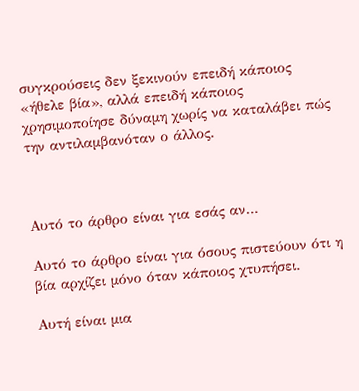συγκρούσεις δεν ξεκινούν επειδή κάποιος «ήθελε βία», αλλά επειδή κάποιος χρησιμοποίησε δύναμη χωρίς να καταλάβει πώς την αντιλαμβανόταν ο άλλος.



Αυτό το άρθρο είναι για εσάς αν…

Αυτό το άρθρο είναι για όσους πιστεύουν ότι η βία αρχίζει μόνο όταν κάποιος χτυπήσει.

Αυτή είναι μια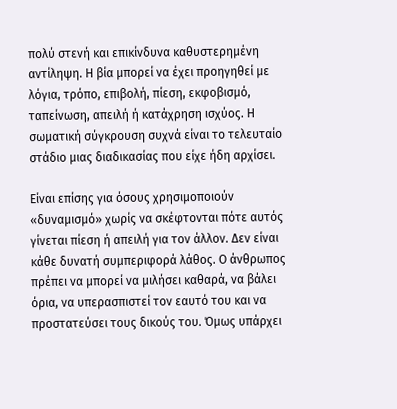πολύ στενή και επικίνδυνα καθυστερημένη αντίληψη. Η βία μπορεί να έχει προηγηθεί με λόγια, τρόπο, επιβολή, πίεση, εκφοβισμό, ταπείνωση, απειλή ή κατάχρηση ισχύος. Η σωματική σύγκρουση συχνά είναι το τελευταίο στάδιο μιας διαδικασίας που είχε ήδη αρχίσει.

Είναι επίσης για όσους χρησιμοποιούν «δυναμισμό» χωρίς να σκέφτονται πότε αυτός γίνεται πίεση ή απειλή για τον άλλον. Δεν είναι κάθε δυνατή συμπεριφορά λάθος. Ο άνθρωπος πρέπει να μπορεί να μιλήσει καθαρά, να βάλει όρια, να υπερασπιστεί τον εαυτό του και να προστατεύσει τους δικούς του. Όμως υπάρχει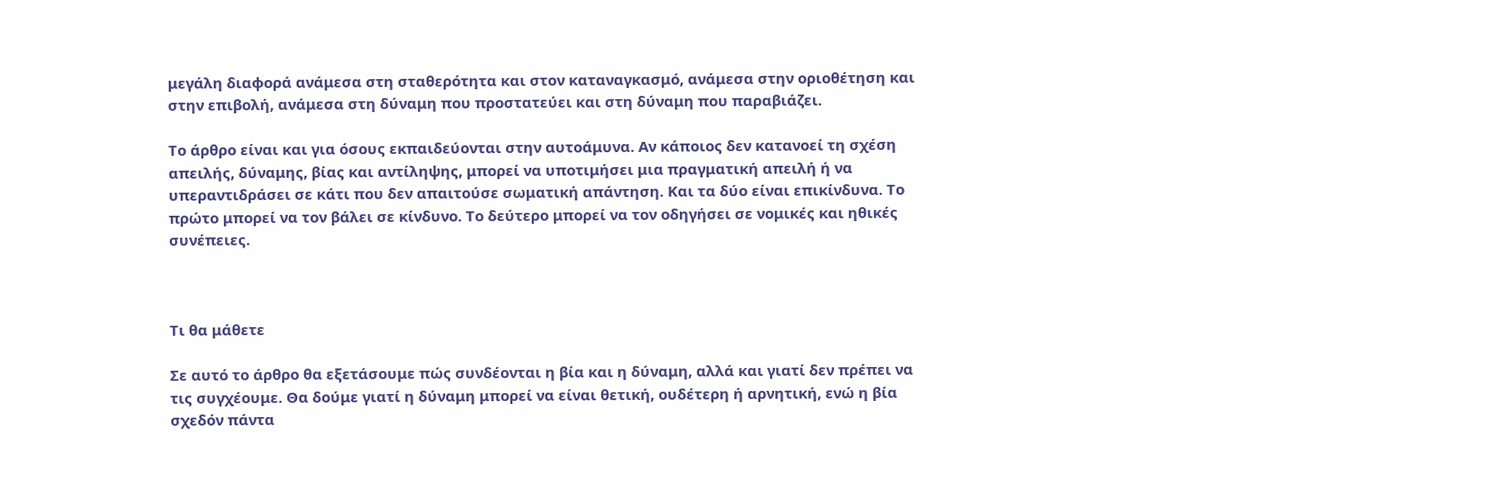μεγάλη διαφορά ανάμεσα στη σταθερότητα και στον καταναγκασμό, ανάμεσα στην οριοθέτηση και στην επιβολή, ανάμεσα στη δύναμη που προστατεύει και στη δύναμη που παραβιάζει.

Το άρθρο είναι και για όσους εκπαιδεύονται στην αυτοάμυνα. Αν κάποιος δεν κατανοεί τη σχέση απειλής, δύναμης, βίας και αντίληψης, μπορεί να υποτιμήσει μια πραγματική απειλή ή να υπεραντιδράσει σε κάτι που δεν απαιτούσε σωματική απάντηση. Και τα δύο είναι επικίνδυνα. Το πρώτο μπορεί να τον βάλει σε κίνδυνο. Το δεύτερο μπορεί να τον οδηγήσει σε νομικές και ηθικές συνέπειες.



Τι θα μάθετε

Σε αυτό το άρθρο θα εξετάσουμε πώς συνδέονται η βία και η δύναμη, αλλά και γιατί δεν πρέπει να τις συγχέουμε. Θα δούμε γιατί η δύναμη μπορεί να είναι θετική, ουδέτερη ή αρνητική, ενώ η βία σχεδόν πάντα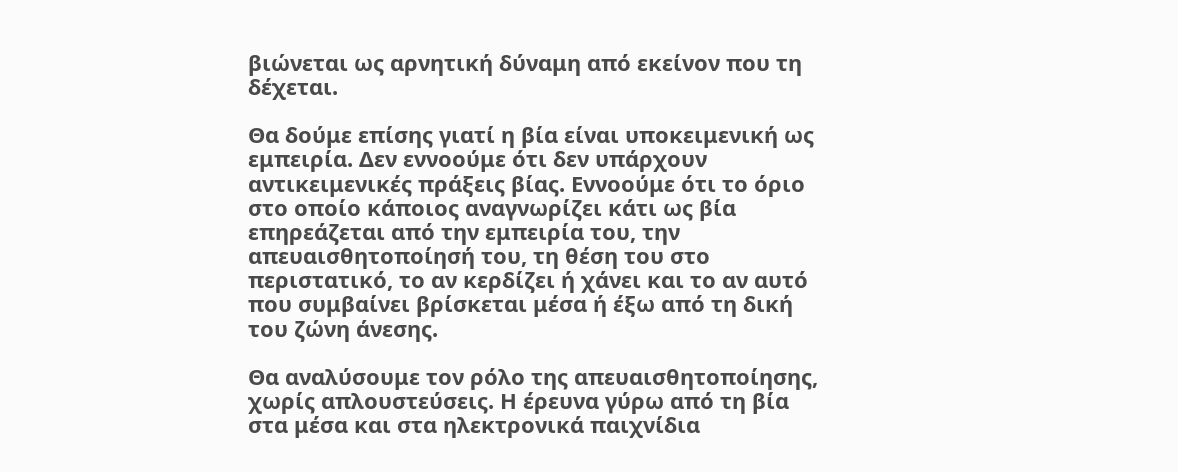βιώνεται ως αρνητική δύναμη από εκείνον που τη δέχεται.

Θα δούμε επίσης γιατί η βία είναι υποκειμενική ως εμπειρία. Δεν εννοούμε ότι δεν υπάρχουν αντικειμενικές πράξεις βίας. Εννοούμε ότι το όριο στο οποίο κάποιος αναγνωρίζει κάτι ως βία επηρεάζεται από την εμπειρία του, την απευαισθητοποίησή του, τη θέση του στο περιστατικό, το αν κερδίζει ή χάνει και το αν αυτό που συμβαίνει βρίσκεται μέσα ή έξω από τη δική του ζώνη άνεσης.

Θα αναλύσουμε τον ρόλο της απευαισθητοποίησης, χωρίς απλουστεύσεις. Η έρευνα γύρω από τη βία στα μέσα και στα ηλεκτρονικά παιχνίδια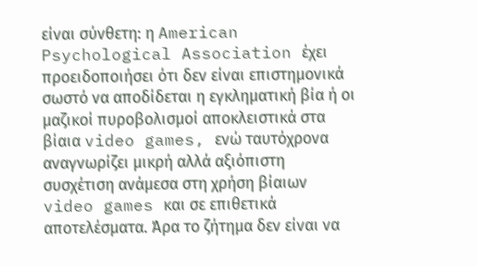είναι σύνθετη: η American Psychological Association έχει προειδοποιήσει ότι δεν είναι επιστημονικά σωστό να αποδίδεται η εγκληματική βία ή οι μαζικοί πυροβολισμοί αποκλειστικά στα βίαια video games, ενώ ταυτόχρονα αναγνωρίζει μικρή αλλά αξιόπιστη συσχέτιση ανάμεσα στη χρήση βίαιων video games και σε επιθετικά αποτελέσματα. Άρα το ζήτημα δεν είναι να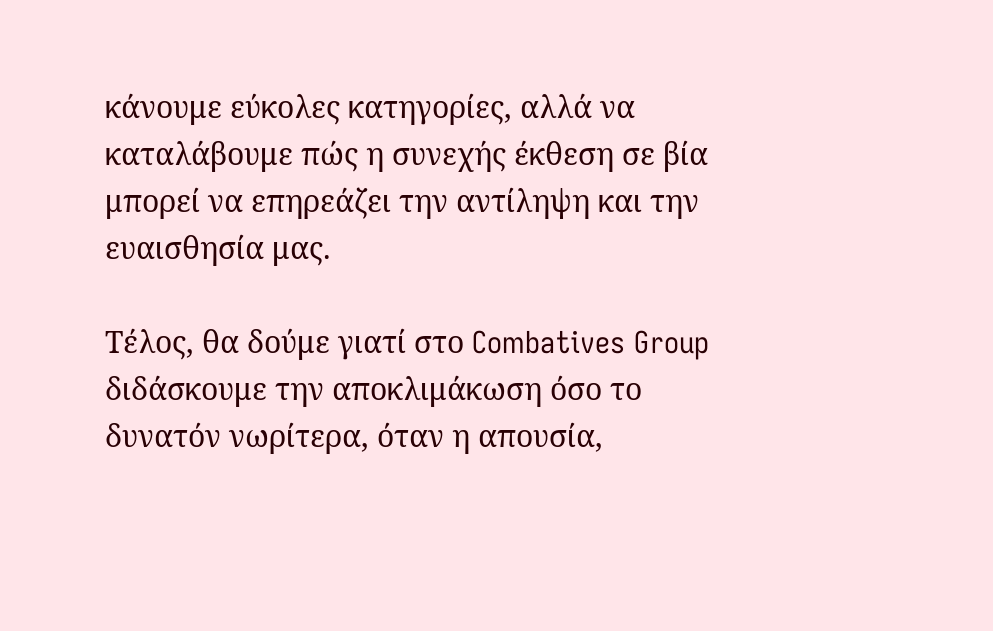κάνουμε εύκολες κατηγορίες, αλλά να καταλάβουμε πώς η συνεχής έκθεση σε βία μπορεί να επηρεάζει την αντίληψη και την ευαισθησία μας.

Τέλος, θα δούμε γιατί στο Combatives Group διδάσκουμε την αποκλιμάκωση όσο το δυνατόν νωρίτερα, όταν η απουσία,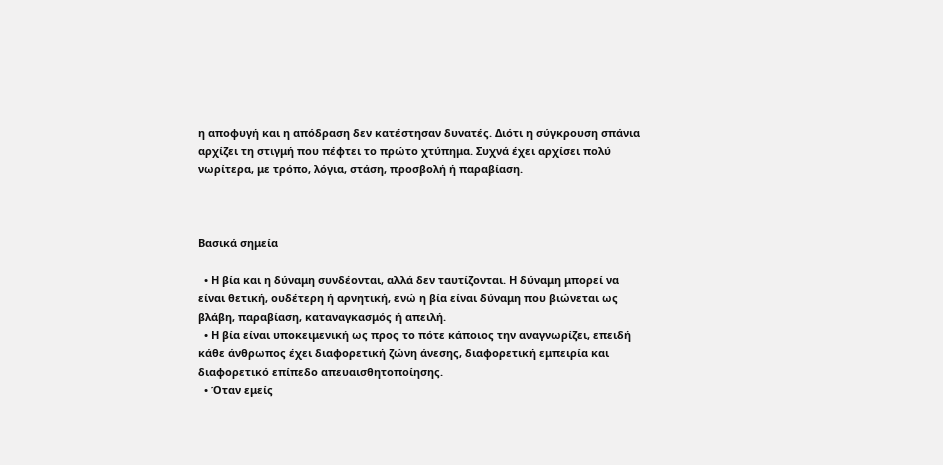η αποφυγή και η απόδραση δεν κατέστησαν δυνατές. Διότι η σύγκρουση σπάνια αρχίζει τη στιγμή που πέφτει το πρώτο χτύπημα. Συχνά έχει αρχίσει πολύ νωρίτερα, με τρόπο, λόγια, στάση, προσβολή ή παραβίαση.



Βασικά σημεία

  • Η βία και η δύναμη συνδέονται, αλλά δεν ταυτίζονται. Η δύναμη μπορεί να είναι θετική, ουδέτερη ή αρνητική, ενώ η βία είναι δύναμη που βιώνεται ως βλάβη, παραβίαση, καταναγκασμός ή απειλή.
  • Η βία είναι υποκειμενική ως προς το πότε κάποιος την αναγνωρίζει, επειδή κάθε άνθρωπος έχει διαφορετική ζώνη άνεσης, διαφορετική εμπειρία και διαφορετικό επίπεδο απευαισθητοποίησης.
  • Όταν εμείς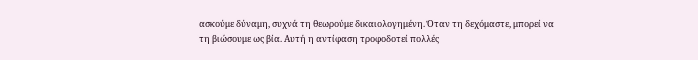ασκούμε δύναμη, συχνά τη θεωρούμε δικαιολογημένη. Όταν τη δεχόμαστε, μπορεί να τη βιώσουμε ως βία. Αυτή η αντίφαση τροφοδοτεί πολλές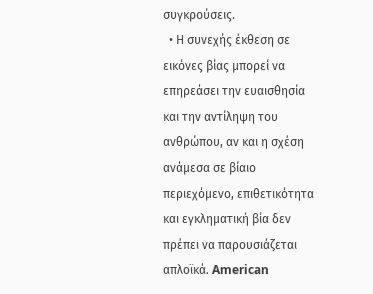συγκρούσεις.
  • Η συνεχής έκθεση σε εικόνες βίας μπορεί να επηρεάσει την ευαισθησία και την αντίληψη του ανθρώπου, αν και η σχέση ανάμεσα σε βίαιο περιεχόμενο, επιθετικότητα και εγκληματική βία δεν πρέπει να παρουσιάζεται απλοϊκά. American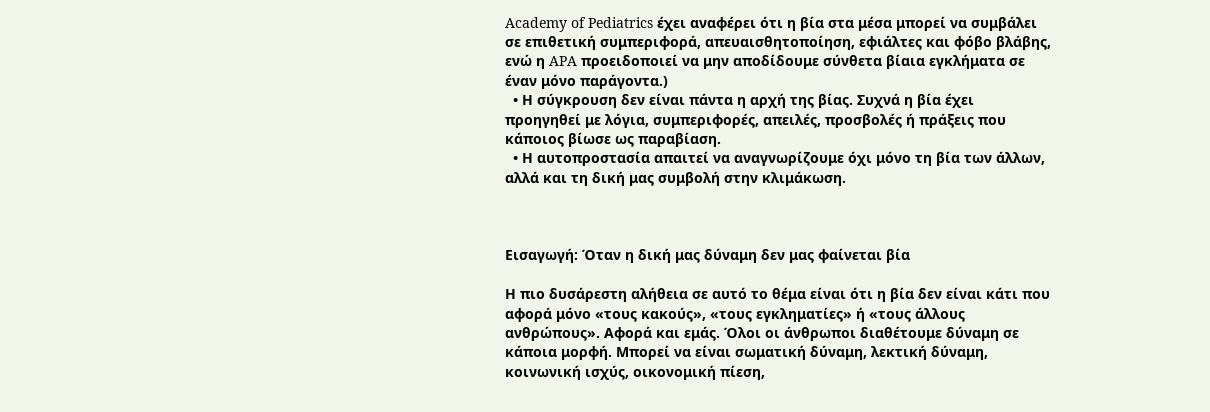Academy of Pediatrics έχει αναφέρει ότι η βία στα μέσα μπορεί να συμβάλει σε επιθετική συμπεριφορά, απευαισθητοποίηση, εφιάλτες και φόβο βλάβης, ενώ η APA προειδοποιεί να μην αποδίδουμε σύνθετα βίαια εγκλήματα σε έναν μόνο παράγοντα.)
  • Η σύγκρουση δεν είναι πάντα η αρχή της βίας. Συχνά η βία έχει προηγηθεί με λόγια, συμπεριφορές, απειλές, προσβολές ή πράξεις που κάποιος βίωσε ως παραβίαση.
  • Η αυτοπροστασία απαιτεί να αναγνωρίζουμε όχι μόνο τη βία των άλλων, αλλά και τη δική μας συμβολή στην κλιμάκωση.



Εισαγωγή: Όταν η δική μας δύναμη δεν μας φαίνεται βία

Η πιο δυσάρεστη αλήθεια σε αυτό το θέμα είναι ότι η βία δεν είναι κάτι που αφορά μόνο «τους κακούς», «τους εγκληματίες» ή «τους άλλους ανθρώπους». Αφορά και εμάς. Όλοι οι άνθρωποι διαθέτουμε δύναμη σε κάποια μορφή. Μπορεί να είναι σωματική δύναμη, λεκτική δύναμη, κοινωνική ισχύς, οικονομική πίεση,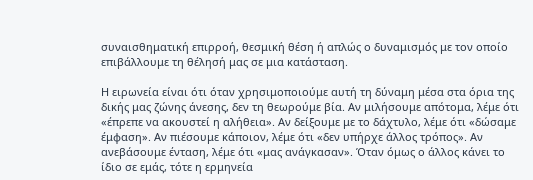συναισθηματική επιρροή, θεσμική θέση ή απλώς ο δυναμισμός με τον οποίο επιβάλλουμε τη θέλησή μας σε μια κατάσταση.

Η ειρωνεία είναι ότι όταν χρησιμοποιούμε αυτή τη δύναμη μέσα στα όρια της δικής μας ζώνης άνεσης, δεν τη θεωρούμε βία. Αν μιλήσουμε απότομα, λέμε ότι «έπρεπε να ακουστεί η αλήθεια». Αν δείξουμε με το δάχτυλο, λέμε ότι «δώσαμε έμφαση». Αν πιέσουμε κάποιον, λέμε ότι «δεν υπήρχε άλλος τρόπος». Αν ανεβάσουμε ένταση, λέμε ότι «μας ανάγκασαν». Όταν όμως ο άλλος κάνει το ίδιο σε εμάς, τότε η ερμηνεία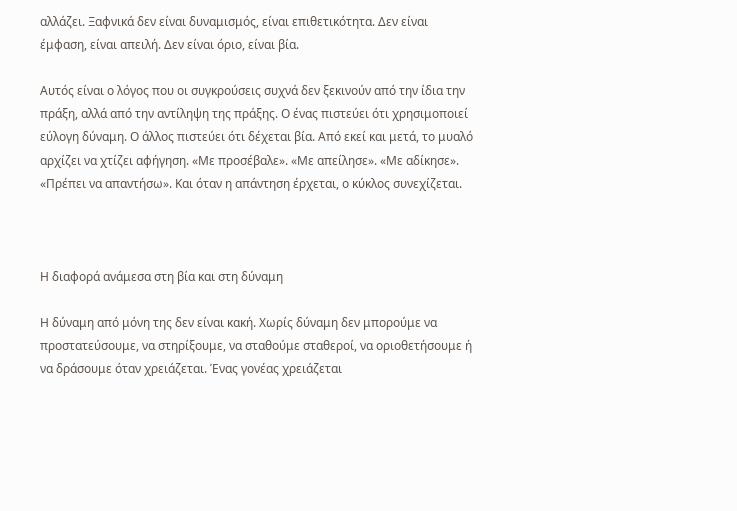αλλάζει. Ξαφνικά δεν είναι δυναμισμός, είναι επιθετικότητα. Δεν είναι έμφαση, είναι απειλή. Δεν είναι όριο, είναι βία.

Αυτός είναι ο λόγος που οι συγκρούσεις συχνά δεν ξεκινούν από την ίδια την πράξη, αλλά από την αντίληψη της πράξης. Ο ένας πιστεύει ότι χρησιμοποιεί εύλογη δύναμη. Ο άλλος πιστεύει ότι δέχεται βία. Από εκεί και μετά, το μυαλό αρχίζει να χτίζει αφήγηση. «Με προσέβαλε». «Με απείλησε». «Με αδίκησε». «Πρέπει να απαντήσω». Και όταν η απάντηση έρχεται, ο κύκλος συνεχίζεται.



Η διαφορά ανάμεσα στη βία και στη δύναμη

Η δύναμη από μόνη της δεν είναι κακή. Χωρίς δύναμη δεν μπορούμε να προστατεύσουμε, να στηρίξουμε, να σταθούμε σταθεροί, να οριοθετήσουμε ή να δράσουμε όταν χρειάζεται. Ένας γονέας χρειάζεται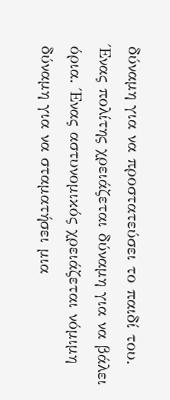δύναμη για να προστατεύσει το παιδί του. Ένας πολίτης χρειάζεται δύναμη για να βάλει όρια. Ένας αστυνομικός χρειάζεται νόμιμη δύναμη για να σταματήσει μια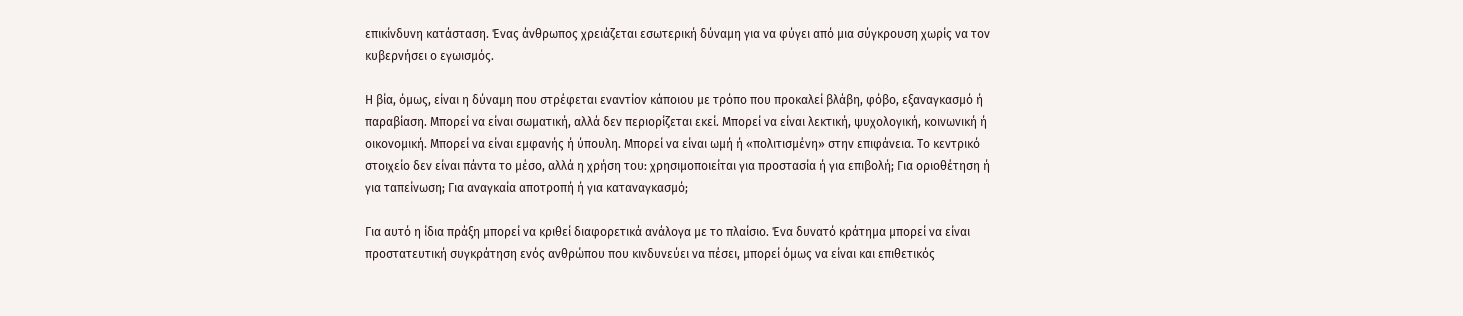επικίνδυνη κατάσταση. Ένας άνθρωπος χρειάζεται εσωτερική δύναμη για να φύγει από μια σύγκρουση χωρίς να τον κυβερνήσει ο εγωισμός.

Η βία, όμως, είναι η δύναμη που στρέφεται εναντίον κάποιου με τρόπο που προκαλεί βλάβη, φόβο, εξαναγκασμό ή παραβίαση. Μπορεί να είναι σωματική, αλλά δεν περιορίζεται εκεί. Μπορεί να είναι λεκτική, ψυχολογική, κοινωνική ή οικονομική. Μπορεί να είναι εμφανής ή ύπουλη. Μπορεί να είναι ωμή ή «πολιτισμένη» στην επιφάνεια. Το κεντρικό στοιχείο δεν είναι πάντα το μέσο, αλλά η χρήση του: χρησιμοποιείται για προστασία ή για επιβολή; Για οριοθέτηση ή για ταπείνωση; Για αναγκαία αποτροπή ή για καταναγκασμό;

Για αυτό η ίδια πράξη μπορεί να κριθεί διαφορετικά ανάλογα με το πλαίσιο. Ένα δυνατό κράτημα μπορεί να είναι προστατευτική συγκράτηση ενός ανθρώπου που κινδυνεύει να πέσει, μπορεί όμως να είναι και επιθετικός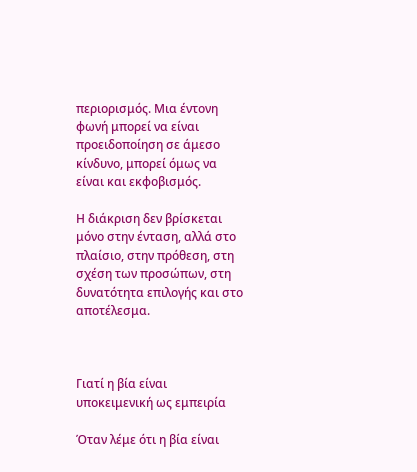περιορισμός. Μια έντονη φωνή μπορεί να είναι προειδοποίηση σε άμεσο κίνδυνο, μπορεί όμως να είναι και εκφοβισμός.

Η διάκριση δεν βρίσκεται μόνο στην ένταση, αλλά στο πλαίσιο, στην πρόθεση, στη σχέση των προσώπων, στη δυνατότητα επιλογής και στο αποτέλεσμα.



Γιατί η βία είναι υποκειμενική ως εμπειρία

Όταν λέμε ότι η βία είναι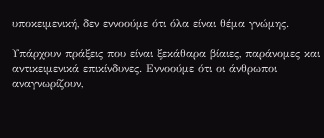υποκειμενική, δεν εννοούμε ότι όλα είναι θέμα γνώμης.

Υπάρχουν πράξεις που είναι ξεκάθαρα βίαιες, παράνομες και αντικειμενικά επικίνδυνες. Εννοούμε ότι οι άνθρωποι αναγνωρίζουν,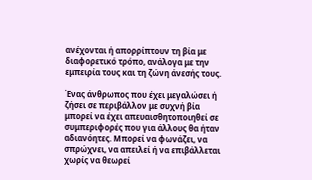ανέχονται ή απορρίπτουν τη βία με διαφορετικό τρόπο, ανάλογα με την εμπειρία τους και τη ζώνη άνεσής τους.

Ένας άνθρωπος που έχει μεγαλώσει ή ζήσει σε περιβάλλον με συχνή βία μπορεί να έχει απευαισθητοποιηθεί σε συμπεριφορές που για άλλους θα ήταν αδιανόητες. Μπορεί να φωνάζει, να σπρώχνει, να απειλεί ή να επιβάλλεται χωρίς να θεωρεί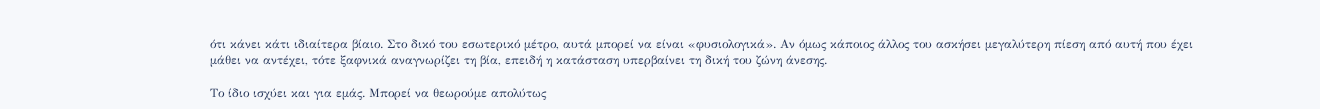ότι κάνει κάτι ιδιαίτερα βίαιο. Στο δικό του εσωτερικό μέτρο, αυτά μπορεί να είναι «φυσιολογικά». Αν όμως κάποιος άλλος του ασκήσει μεγαλύτερη πίεση από αυτή που έχει μάθει να αντέχει, τότε ξαφνικά αναγνωρίζει τη βία, επειδή η κατάσταση υπερβαίνει τη δική του ζώνη άνεσης.

Το ίδιο ισχύει και για εμάς. Μπορεί να θεωρούμε απολύτως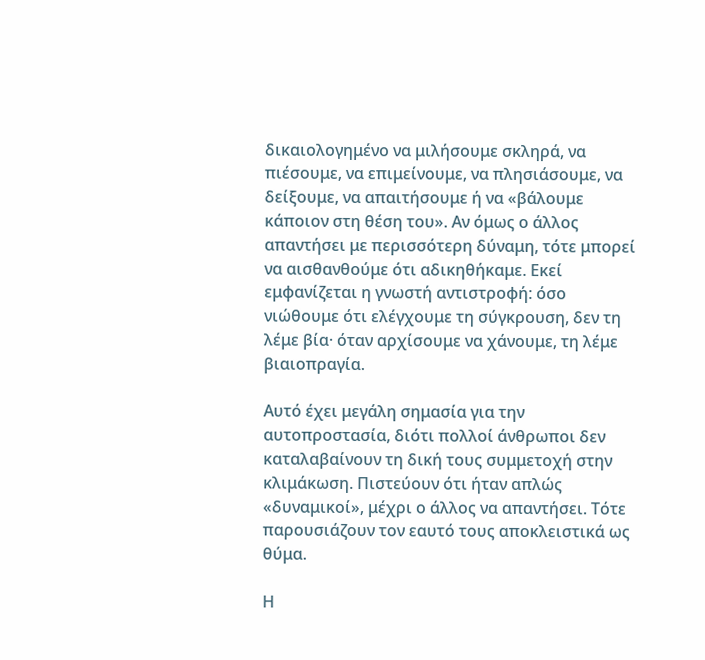δικαιολογημένο να μιλήσουμε σκληρά, να πιέσουμε, να επιμείνουμε, να πλησιάσουμε, να δείξουμε, να απαιτήσουμε ή να «βάλουμε κάποιον στη θέση του». Αν όμως ο άλλος απαντήσει με περισσότερη δύναμη, τότε μπορεί να αισθανθούμε ότι αδικηθήκαμε. Εκεί εμφανίζεται η γνωστή αντιστροφή: όσο νιώθουμε ότι ελέγχουμε τη σύγκρουση, δεν τη λέμε βία· όταν αρχίσουμε να χάνουμε, τη λέμε βιαιοπραγία.

Αυτό έχει μεγάλη σημασία για την αυτοπροστασία, διότι πολλοί άνθρωποι δεν καταλαβαίνουν τη δική τους συμμετοχή στην κλιμάκωση. Πιστεύουν ότι ήταν απλώς «δυναμικοί», μέχρι ο άλλος να απαντήσει. Τότε παρουσιάζουν τον εαυτό τους αποκλειστικά ως θύμα.

Η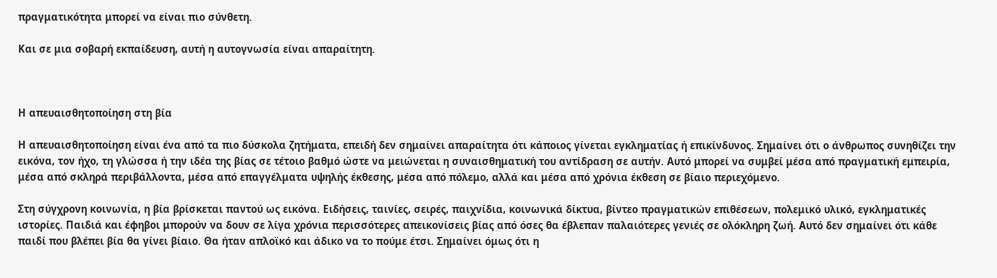πραγματικότητα μπορεί να είναι πιο σύνθετη.

Και σε μια σοβαρή εκπαίδευση, αυτή η αυτογνωσία είναι απαραίτητη.



Η απευαισθητοποίηση στη βία

Η απευαισθητοποίηση είναι ένα από τα πιο δύσκολα ζητήματα, επειδή δεν σημαίνει απαραίτητα ότι κάποιος γίνεται εγκληματίας ή επικίνδυνος. Σημαίνει ότι ο άνθρωπος συνηθίζει την εικόνα, τον ήχο, τη γλώσσα ή την ιδέα της βίας σε τέτοιο βαθμό ώστε να μειώνεται η συναισθηματική του αντίδραση σε αυτήν. Αυτό μπορεί να συμβεί μέσα από πραγματική εμπειρία, μέσα από σκληρά περιβάλλοντα, μέσα από επαγγέλματα υψηλής έκθεσης, μέσα από πόλεμο, αλλά και μέσα από χρόνια έκθεση σε βίαιο περιεχόμενο.

Στη σύγχρονη κοινωνία, η βία βρίσκεται παντού ως εικόνα. Ειδήσεις, ταινίες, σειρές, παιχνίδια, κοινωνικά δίκτυα, βίντεο πραγματικών επιθέσεων, πολεμικό υλικό, εγκληματικές ιστορίες. Παιδιά και έφηβοι μπορούν να δουν σε λίγα χρόνια περισσότερες απεικονίσεις βίας από όσες θα έβλεπαν παλαιότερες γενιές σε ολόκληρη ζωή. Αυτό δεν σημαίνει ότι κάθε παιδί που βλέπει βία θα γίνει βίαιο. Θα ήταν απλοϊκό και άδικο να το πούμε έτσι. Σημαίνει όμως ότι η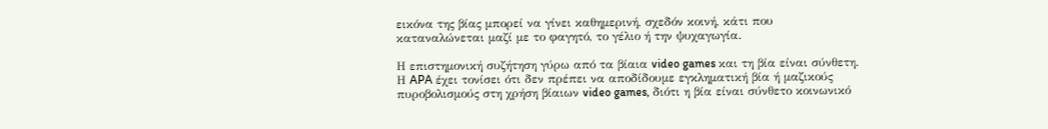εικόνα της βίας μπορεί να γίνει καθημερινή, σχεδόν κοινή, κάτι που καταναλώνεται μαζί με το φαγητό, το γέλιο ή την ψυχαγωγία.

Η επιστημονική συζήτηση γύρω από τα βίαια video games και τη βία είναι σύνθετη. Η APA έχει τονίσει ότι δεν πρέπει να αποδίδουμε εγκληματική βία ή μαζικούς πυροβολισμούς στη χρήση βίαιων video games, διότι η βία είναι σύνθετο κοινωνικό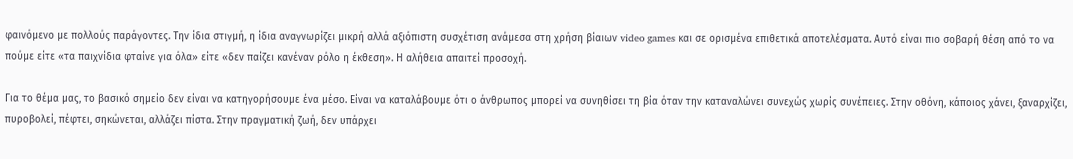φαινόμενο με πολλούς παράγοντες. Την ίδια στιγμή, η ίδια αναγνωρίζει μικρή αλλά αξιόπιστη συσχέτιση ανάμεσα στη χρήση βίαιων video games και σε ορισμένα επιθετικά αποτελέσματα. Αυτό είναι πιο σοβαρή θέση από το να πούμε είτε «τα παιχνίδια φταίνε για όλα» είτε «δεν παίζει κανέναν ρόλο η έκθεση». Η αλήθεια απαιτεί προσοχή.

Για το θέμα μας, το βασικό σημείο δεν είναι να κατηγορήσουμε ένα μέσο. Είναι να καταλάβουμε ότι ο άνθρωπος μπορεί να συνηθίσει τη βία όταν την καταναλώνει συνεχώς χωρίς συνέπειες. Στην οθόνη, κάποιος χάνει, ξαναρχίζει, πυροβολεί, πέφτει, σηκώνεται, αλλάζει πίστα. Στην πραγματική ζωή, δεν υπάρχει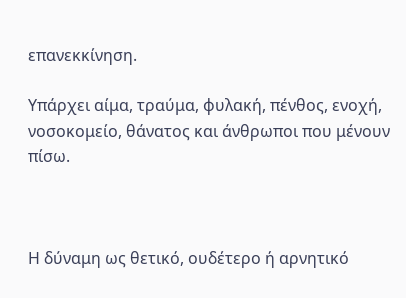επανεκκίνηση.

Υπάρχει αίμα, τραύμα, φυλακή, πένθος, ενοχή, νοσοκομείο, θάνατος και άνθρωποι που μένουν πίσω.



Η δύναμη ως θετικό, ουδέτερο ή αρνητικό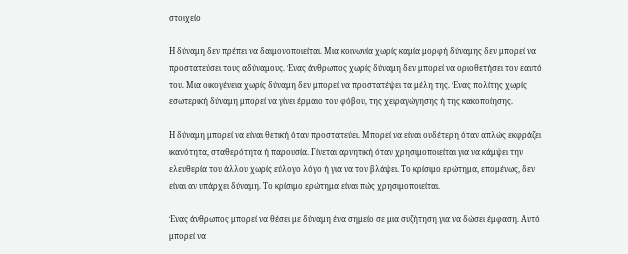στοιχείο

Η δύναμη δεν πρέπει να δαιμονοποιείται. Μια κοινωνία χωρίς καμία μορφή δύναμης δεν μπορεί να προστατεύσει τους αδύναμους. Ένας άνθρωπος χωρίς δύναμη δεν μπορεί να οριοθετήσει τον εαυτό του. Μια οικογένεια χωρίς δύναμη δεν μπορεί να προστατέψει τα μέλη της. Ένας πολίτης χωρίς εσωτερική δύναμη μπορεί να γίνει έρμαιο του φόβου, της χειραγώγησης ή της κακοποίησης.

Η δύναμη μπορεί να είναι θετική όταν προστατεύει. Μπορεί να είναι ουδέτερη όταν απλώς εκφράζει ικανότητα, σταθερότητα ή παρουσία. Γίνεται αρνητική όταν χρησιμοποιείται για να κάμψει την ελευθερία του άλλου χωρίς εύλογο λόγο ή για να τον βλάψει. Το κρίσιμο ερώτημα, επομένως, δεν είναι αν υπάρχει δύναμη. Το κρίσιμο ερώτημα είναι πώς χρησιμοποιείται.

Ένας άνθρωπος μπορεί να θέσει με δύναμη ένα σημείο σε μια συζήτηση για να δώσει έμφαση. Αυτό μπορεί να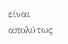είναι απολύτως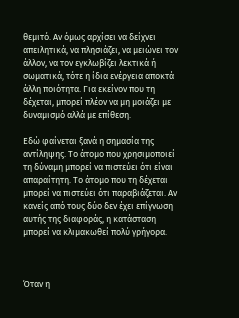θεμιτό. Αν όμως αρχίσει να δείχνει απειλητικά, να πλησιάζει, να μειώνει τον άλλον, να τον εγκλωβίζει λεκτικά ή σωματικά, τότε η ίδια ενέργεια αποκτά άλλη ποιότητα. Για εκείνον που τη δέχεται, μπορεί πλέον να μη μοιάζει με δυναμισμό αλλά με επίθεση.

Εδώ φαίνεται ξανά η σημασία της αντίληψης. Το άτομο που χρησιμοποιεί τη δύναμη μπορεί να πιστεύει ότι είναι απαραίτητη. Το άτομο που τη δέχεται μπορεί να πιστεύει ότι παραβιάζεται. Αν κανείς από τους δύο δεν έχει επίγνωση αυτής της διαφοράς, η κατάσταση μπορεί να κλιμακωθεί πολύ γρήγορα.



Όταν η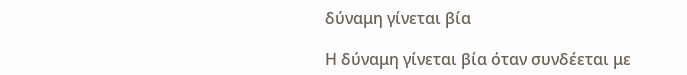δύναμη γίνεται βία

Η δύναμη γίνεται βία όταν συνδέεται με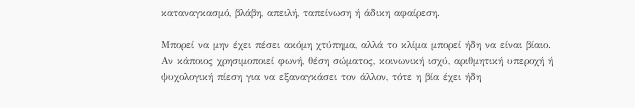καταναγκασμό, βλάβη, απειλή, ταπείνωση ή άδικη αφαίρεση.

Μπορεί να μην έχει πέσει ακόμη χτύπημα, αλλά το κλίμα μπορεί ήδη να είναι βίαιο. Αν κάποιος χρησιμοποιεί φωνή, θέση σώματος, κοινωνική ισχύ, αριθμητική υπεροχή ή ψυχολογική πίεση για να εξαναγκάσει τον άλλον, τότε η βία έχει ήδη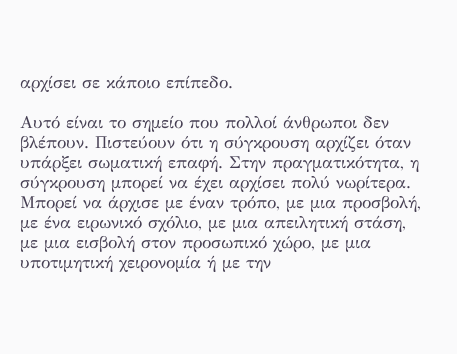αρχίσει σε κάποιο επίπεδο.

Αυτό είναι το σημείο που πολλοί άνθρωποι δεν βλέπουν. Πιστεύουν ότι η σύγκρουση αρχίζει όταν υπάρξει σωματική επαφή. Στην πραγματικότητα, η σύγκρουση μπορεί να έχει αρχίσει πολύ νωρίτερα. Μπορεί να άρχισε με έναν τρόπο, με μια προσβολή, με ένα ειρωνικό σχόλιο, με μια απειλητική στάση, με μια εισβολή στον προσωπικό χώρο, με μια υποτιμητική χειρονομία ή με την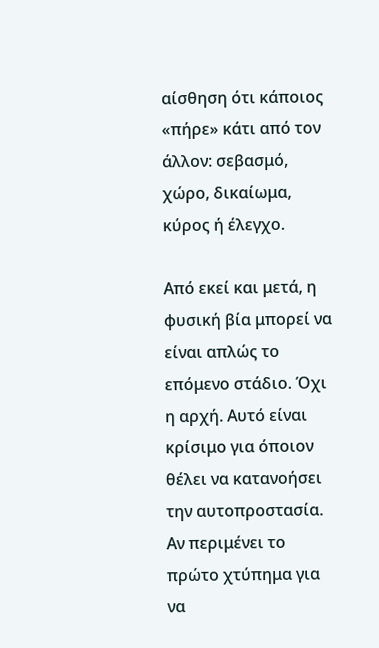αίσθηση ότι κάποιος «πήρε» κάτι από τον άλλον: σεβασμό, χώρο, δικαίωμα, κύρος ή έλεγχο.

Από εκεί και μετά, η φυσική βία μπορεί να είναι απλώς το επόμενο στάδιο. Όχι η αρχή. Αυτό είναι κρίσιμο για όποιον θέλει να κατανοήσει την αυτοπροστασία. Αν περιμένει το πρώτο χτύπημα για να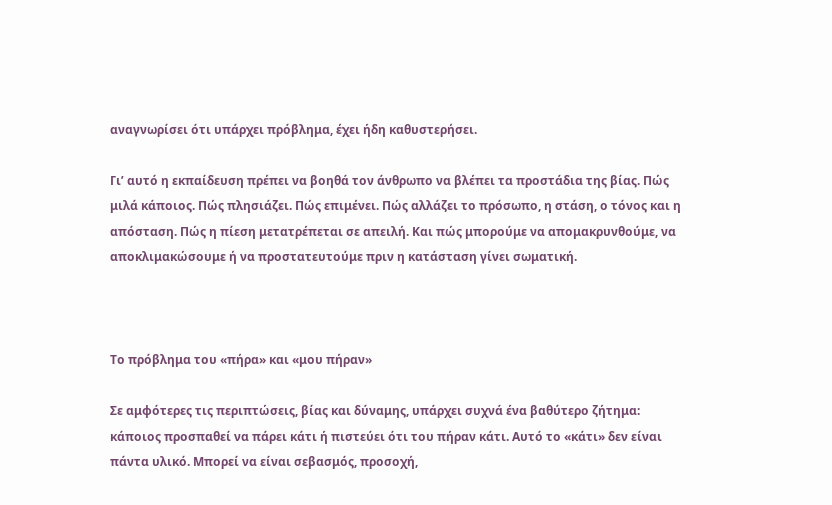αναγνωρίσει ότι υπάρχει πρόβλημα, έχει ήδη καθυστερήσει.

Γι’ αυτό η εκπαίδευση πρέπει να βοηθά τον άνθρωπο να βλέπει τα προστάδια της βίας. Πώς μιλά κάποιος. Πώς πλησιάζει. Πώς επιμένει. Πώς αλλάζει το πρόσωπο, η στάση, ο τόνος και η απόσταση. Πώς η πίεση μετατρέπεται σε απειλή. Και πώς μπορούμε να απομακρυνθούμε, να αποκλιμακώσουμε ή να προστατευτούμε πριν η κατάσταση γίνει σωματική.



Το πρόβλημα του «πήρα» και «μου πήραν»

Σε αμφότερες τις περιπτώσεις, βίας και δύναμης, υπάρχει συχνά ένα βαθύτερο ζήτημα: κάποιος προσπαθεί να πάρει κάτι ή πιστεύει ότι του πήραν κάτι. Αυτό το «κάτι» δεν είναι πάντα υλικό. Μπορεί να είναι σεβασμός, προσοχή,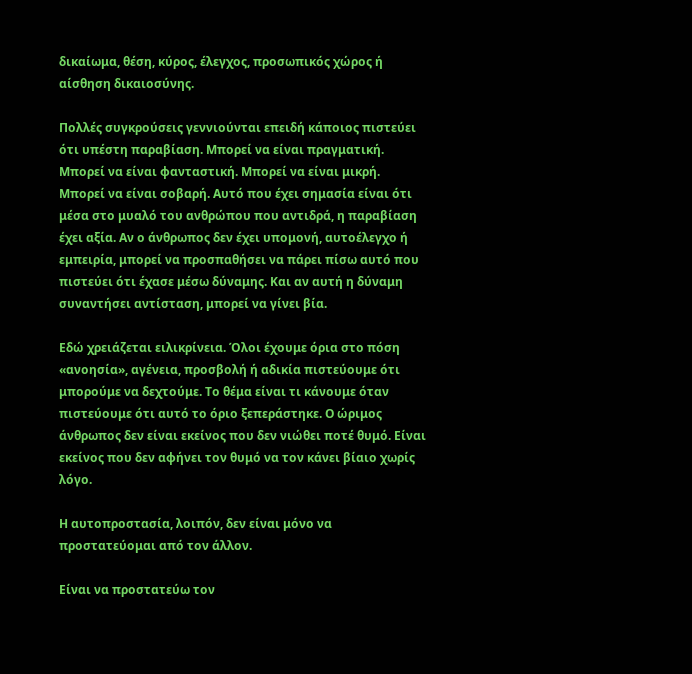δικαίωμα, θέση, κύρος, έλεγχος, προσωπικός χώρος ή αίσθηση δικαιοσύνης.

Πολλές συγκρούσεις γεννιούνται επειδή κάποιος πιστεύει ότι υπέστη παραβίαση. Μπορεί να είναι πραγματική. Μπορεί να είναι φανταστική. Μπορεί να είναι μικρή. Μπορεί να είναι σοβαρή. Αυτό που έχει σημασία είναι ότι μέσα στο μυαλό του ανθρώπου που αντιδρά, η παραβίαση έχει αξία. Αν ο άνθρωπος δεν έχει υπομονή, αυτοέλεγχο ή εμπειρία, μπορεί να προσπαθήσει να πάρει πίσω αυτό που πιστεύει ότι έχασε μέσω δύναμης. Και αν αυτή η δύναμη συναντήσει αντίσταση, μπορεί να γίνει βία.

Εδώ χρειάζεται ειλικρίνεια. Όλοι έχουμε όρια στο πόση «ανοησία», αγένεια, προσβολή ή αδικία πιστεύουμε ότι μπορούμε να δεχτούμε. Το θέμα είναι τι κάνουμε όταν πιστεύουμε ότι αυτό το όριο ξεπεράστηκε. Ο ώριμος άνθρωπος δεν είναι εκείνος που δεν νιώθει ποτέ θυμό. Είναι εκείνος που δεν αφήνει τον θυμό να τον κάνει βίαιο χωρίς λόγο.

Η αυτοπροστασία, λοιπόν, δεν είναι μόνο να προστατεύομαι από τον άλλον.

Είναι να προστατεύω τον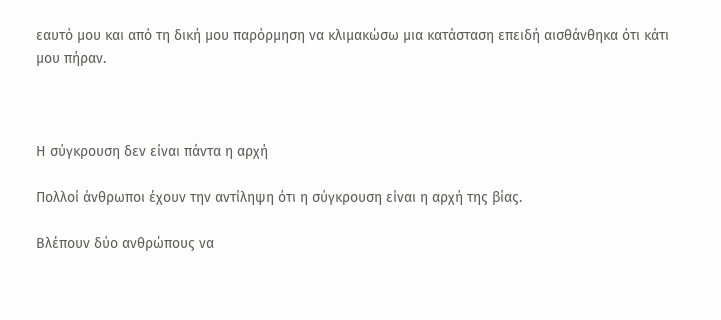εαυτό μου και από τη δική μου παρόρμηση να κλιμακώσω μια κατάσταση επειδή αισθάνθηκα ότι κάτι μου πήραν.



Η σύγκρουση δεν είναι πάντα η αρχή

Πολλοί άνθρωποι έχουν την αντίληψη ότι η σύγκρουση είναι η αρχή της βίας.

Βλέπουν δύο ανθρώπους να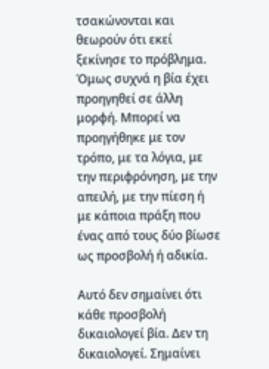τσακώνονται και θεωρούν ότι εκεί ξεκίνησε το πρόβλημα. Όμως συχνά η βία έχει προηγηθεί σε άλλη μορφή. Μπορεί να προηγήθηκε με τον τρόπο, με τα λόγια, με την περιφρόνηση, με την απειλή, με την πίεση ή με κάποια πράξη που ένας από τους δύο βίωσε ως προσβολή ή αδικία.

Αυτό δεν σημαίνει ότι κάθε προσβολή δικαιολογεί βία. Δεν τη δικαιολογεί. Σημαίνει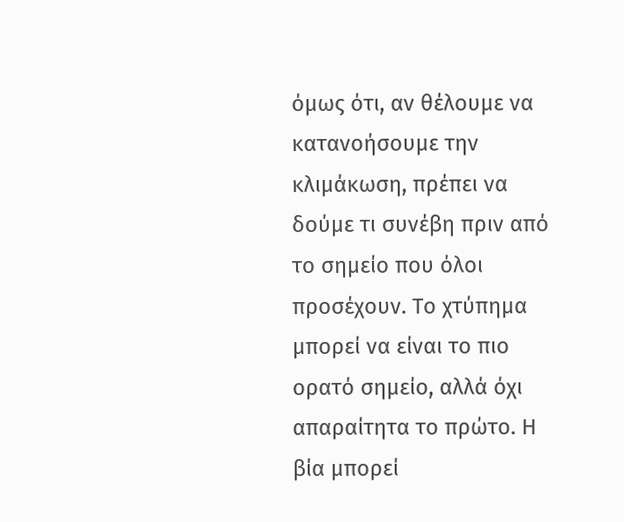όμως ότι, αν θέλουμε να κατανοήσουμε την κλιμάκωση, πρέπει να δούμε τι συνέβη πριν από το σημείο που όλοι προσέχουν. Το χτύπημα μπορεί να είναι το πιο ορατό σημείο, αλλά όχι απαραίτητα το πρώτο. Η βία μπορεί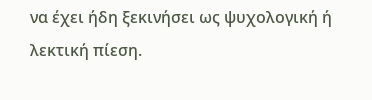να έχει ήδη ξεκινήσει ως ψυχολογική ή λεκτική πίεση.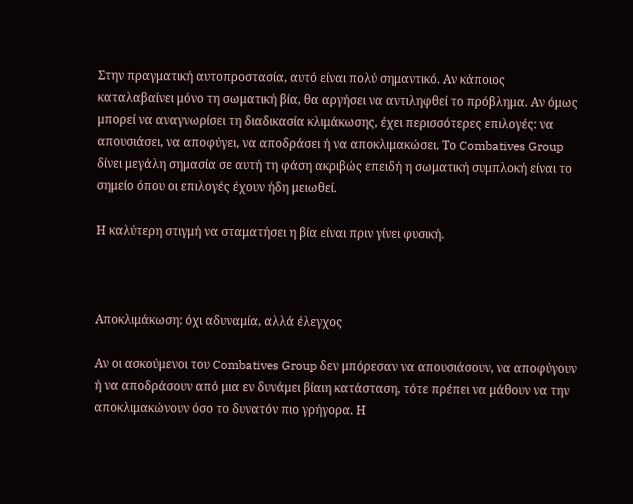Στην πραγματική αυτοπροστασία, αυτό είναι πολύ σημαντικό. Αν κάποιος καταλαβαίνει μόνο τη σωματική βία, θα αργήσει να αντιληφθεί το πρόβλημα. Αν όμως μπορεί να αναγνωρίσει τη διαδικασία κλιμάκωσης, έχει περισσότερες επιλογές: να απουσιάσει, να αποφύγει, να αποδράσει ή να αποκλιμακώσει. Το Combatives Group δίνει μεγάλη σημασία σε αυτή τη φάση ακριβώς επειδή η σωματική συμπλοκή είναι το σημείο όπου οι επιλογές έχουν ήδη μειωθεί.

Η καλύτερη στιγμή να σταματήσει η βία είναι πριν γίνει φυσική.



Αποκλιμάκωση: όχι αδυναμία, αλλά έλεγχος

Αν οι ασκούμενοι του Combatives Group δεν μπόρεσαν να απουσιάσουν, να αποφύγουν ή να αποδράσουν από μια εν δυνάμει βίαιη κατάσταση, τότε πρέπει να μάθουν να την αποκλιμακώνουν όσο το δυνατόν πιο γρήγορα. Η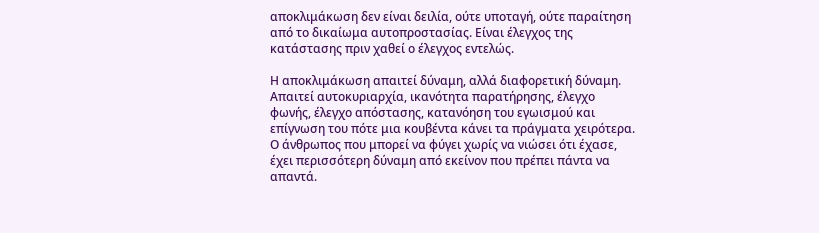αποκλιμάκωση δεν είναι δειλία, ούτε υποταγή, ούτε παραίτηση από το δικαίωμα αυτοπροστασίας. Είναι έλεγχος της κατάστασης πριν χαθεί ο έλεγχος εντελώς.

Η αποκλιμάκωση απαιτεί δύναμη, αλλά διαφορετική δύναμη. Απαιτεί αυτοκυριαρχία, ικανότητα παρατήρησης, έλεγχο φωνής, έλεγχο απόστασης, κατανόηση του εγωισμού και επίγνωση του πότε μια κουβέντα κάνει τα πράγματα χειρότερα. Ο άνθρωπος που μπορεί να φύγει χωρίς να νιώσει ότι έχασε, έχει περισσότερη δύναμη από εκείνον που πρέπει πάντα να απαντά.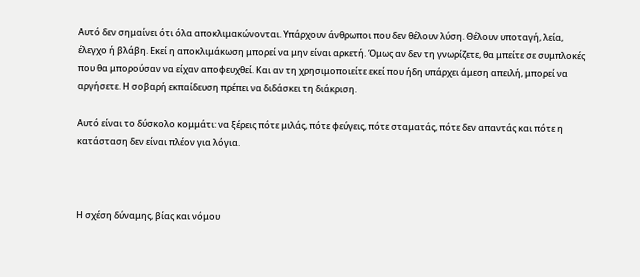Αυτό δεν σημαίνει ότι όλα αποκλιμακώνονται. Υπάρχουν άνθρωποι που δεν θέλουν λύση. Θέλουν υποταγή, λεία, έλεγχο ή βλάβη. Εκεί η αποκλιμάκωση μπορεί να μην είναι αρκετή. Όμως αν δεν τη γνωρίζετε, θα μπείτε σε συμπλοκές που θα μπορούσαν να είχαν αποφευχθεί. Και αν τη χρησιμοποιείτε εκεί που ήδη υπάρχει άμεση απειλή, μπορεί να αργήσετε. Η σοβαρή εκπαίδευση πρέπει να διδάσκει τη διάκριση.

Αυτό είναι το δύσκολο κομμάτι: να ξέρεις πότε μιλάς, πότε φεύγεις, πότε σταματάς, πότε δεν απαντάς και πότε η κατάσταση δεν είναι πλέον για λόγια.



Η σχέση δύναμης, βίας και νόμου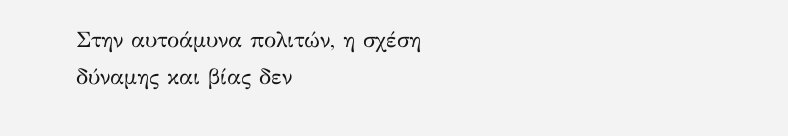Στην αυτοάμυνα πολιτών, η σχέση δύναμης και βίας δεν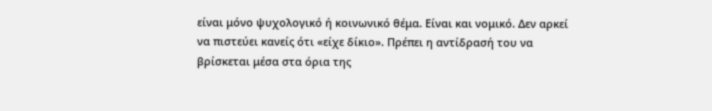είναι μόνο ψυχολογικό ή κοινωνικό θέμα. Είναι και νομικό. Δεν αρκεί να πιστεύει κανείς ότι «είχε δίκιο». Πρέπει η αντίδρασή του να βρίσκεται μέσα στα όρια της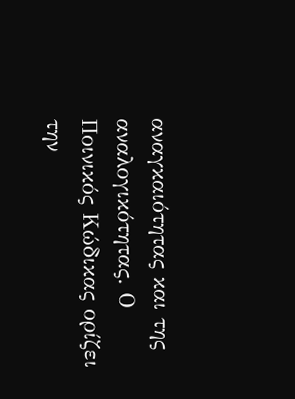αναγκαιότητας και της αναλογικότητας. Ο Ποινικός Κώδικας ορίζει την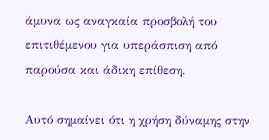άμυνα ως αναγκαία προσβολή του επιτιθέμενου για υπεράσπιση από παρούσα και άδικη επίθεση.

Αυτό σημαίνει ότι η χρήση δύναμης στην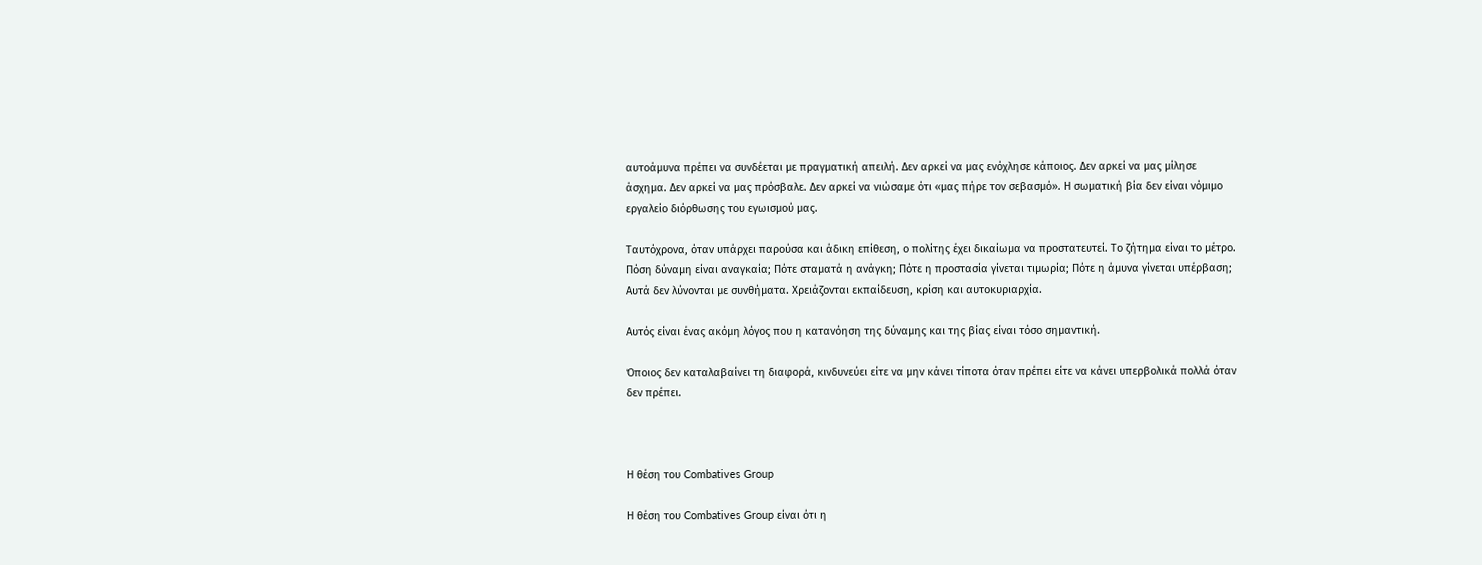αυτοάμυνα πρέπει να συνδέεται με πραγματική απειλή. Δεν αρκεί να μας ενόχλησε κάποιος. Δεν αρκεί να μας μίλησε άσχημα. Δεν αρκεί να μας πρόσβαλε. Δεν αρκεί να νιώσαμε ότι «μας πήρε τον σεβασμό». Η σωματική βία δεν είναι νόμιμο εργαλείο διόρθωσης του εγωισμού μας.

Ταυτόχρονα, όταν υπάρχει παρούσα και άδικη επίθεση, ο πολίτης έχει δικαίωμα να προστατευτεί. Το ζήτημα είναι το μέτρο. Πόση δύναμη είναι αναγκαία; Πότε σταματά η ανάγκη; Πότε η προστασία γίνεται τιμωρία; Πότε η άμυνα γίνεται υπέρβαση; Αυτά δεν λύνονται με συνθήματα. Χρειάζονται εκπαίδευση, κρίση και αυτοκυριαρχία.

Αυτός είναι ένας ακόμη λόγος που η κατανόηση της δύναμης και της βίας είναι τόσο σημαντική.

Όποιος δεν καταλαβαίνει τη διαφορά, κινδυνεύει είτε να μην κάνει τίποτα όταν πρέπει είτε να κάνει υπερβολικά πολλά όταν δεν πρέπει.



Η θέση του Combatives Group

Η θέση του Combatives Group είναι ότι η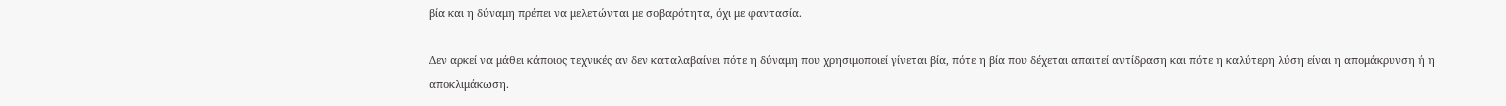βία και η δύναμη πρέπει να μελετώνται με σοβαρότητα, όχι με φαντασία.

Δεν αρκεί να μάθει κάποιος τεχνικές αν δεν καταλαβαίνει πότε η δύναμη που χρησιμοποιεί γίνεται βία, πότε η βία που δέχεται απαιτεί αντίδραση και πότε η καλύτερη λύση είναι η απομάκρυνση ή η αποκλιμάκωση.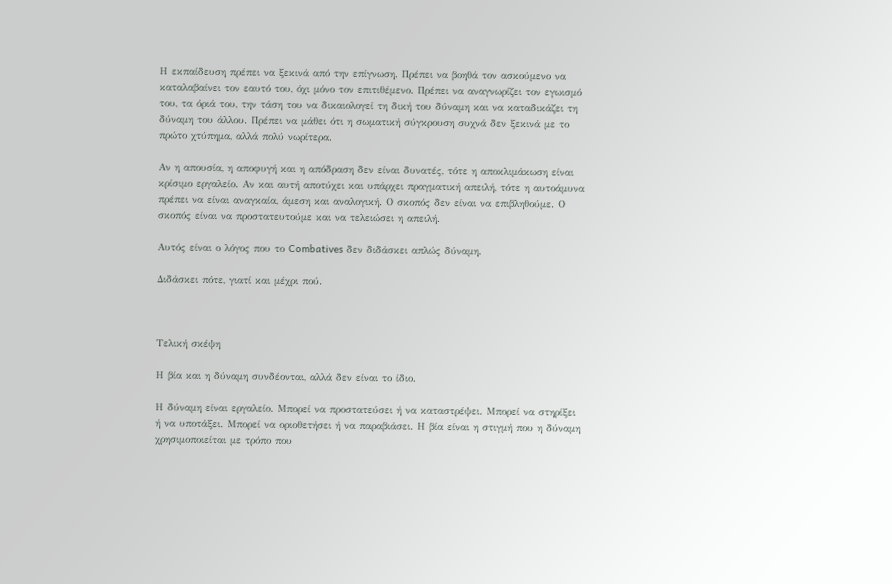Η εκπαίδευση πρέπει να ξεκινά από την επίγνωση. Πρέπει να βοηθά τον ασκούμενο να καταλαβαίνει τον εαυτό του, όχι μόνο τον επιτιθέμενο. Πρέπει να αναγνωρίζει τον εγωισμό του, τα όριά του, την τάση του να δικαιολογεί τη δική του δύναμη και να καταδικάζει τη δύναμη του άλλου. Πρέπει να μάθει ότι η σωματική σύγκρουση συχνά δεν ξεκινά με το πρώτο χτύπημα, αλλά πολύ νωρίτερα.

Αν η απουσία, η αποφυγή και η απόδραση δεν είναι δυνατές, τότε η αποκλιμάκωση είναι κρίσιμο εργαλείο. Αν και αυτή αποτύχει και υπάρχει πραγματική απειλή, τότε η αυτοάμυνα πρέπει να είναι αναγκαία, άμεση και αναλογική. Ο σκοπός δεν είναι να επιβληθούμε. Ο σκοπός είναι να προστατευτούμε και να τελειώσει η απειλή.

Αυτός είναι ο λόγος που το Combatives δεν διδάσκει απλώς δύναμη.

Διδάσκει πότε, γιατί και μέχρι πού.



Τελική σκέψη

Η βία και η δύναμη συνδέονται, αλλά δεν είναι το ίδιο.

Η δύναμη είναι εργαλείο. Μπορεί να προστατεύσει ή να καταστρέψει. Μπορεί να στηρίξει ή να υποτάξει. Μπορεί να οριοθετήσει ή να παραβιάσει. Η βία είναι η στιγμή που η δύναμη χρησιμοποιείται με τρόπο που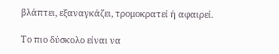βλάπτει, εξαναγκάζει, τρομοκρατεί ή αφαιρεί.

Το πιο δύσκολο είναι να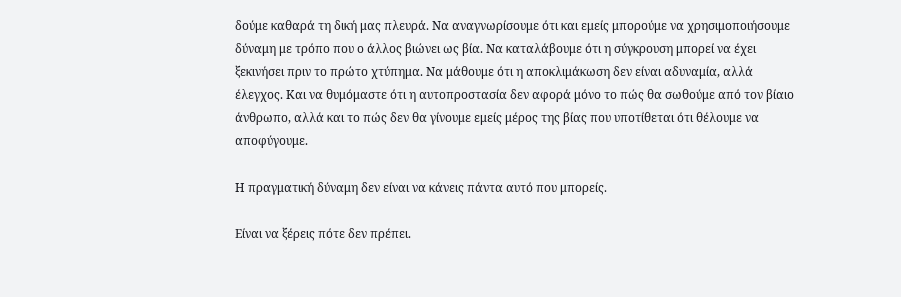δούμε καθαρά τη δική μας πλευρά. Να αναγνωρίσουμε ότι και εμείς μπορούμε να χρησιμοποιήσουμε δύναμη με τρόπο που ο άλλος βιώνει ως βία. Να καταλάβουμε ότι η σύγκρουση μπορεί να έχει ξεκινήσει πριν το πρώτο χτύπημα. Να μάθουμε ότι η αποκλιμάκωση δεν είναι αδυναμία, αλλά έλεγχος. Και να θυμόμαστε ότι η αυτοπροστασία δεν αφορά μόνο το πώς θα σωθούμε από τον βίαιο άνθρωπο, αλλά και το πώς δεν θα γίνουμε εμείς μέρος της βίας που υποτίθεται ότι θέλουμε να αποφύγουμε.

Η πραγματική δύναμη δεν είναι να κάνεις πάντα αυτό που μπορείς.

Είναι να ξέρεις πότε δεν πρέπει.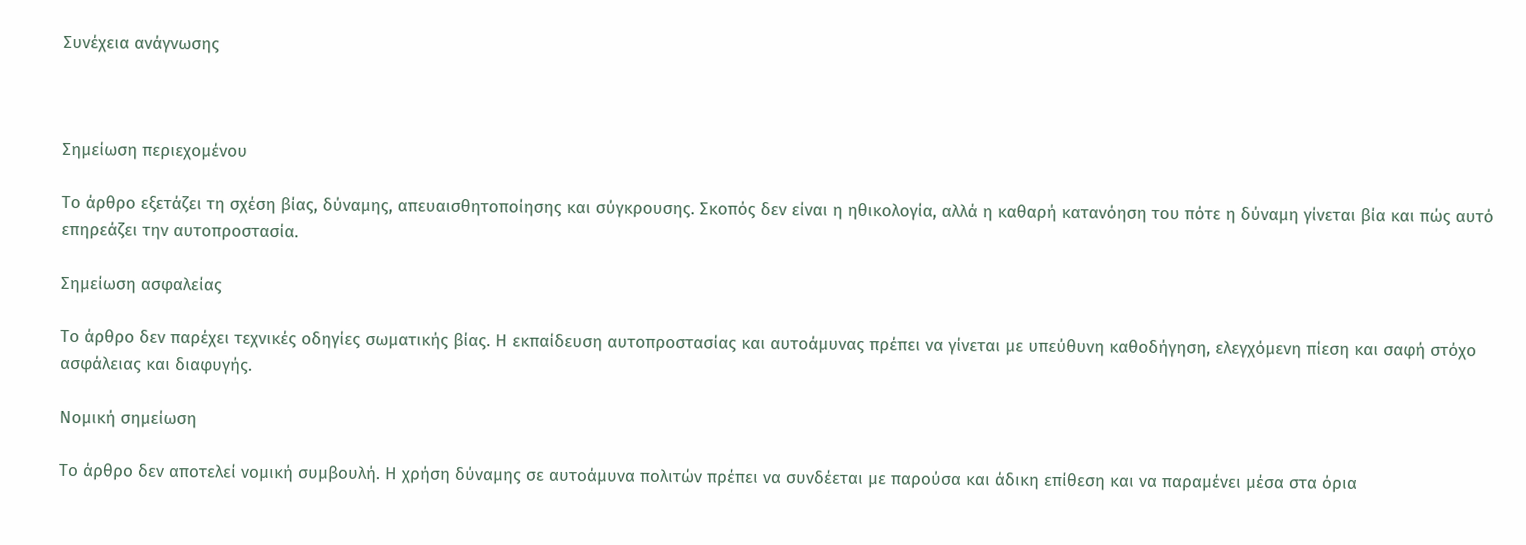Συνέχεια ανάγνωσης



Σημείωση περιεχομένου

Το άρθρο εξετάζει τη σχέση βίας, δύναμης, απευαισθητοποίησης και σύγκρουσης. Σκοπός δεν είναι η ηθικολογία, αλλά η καθαρή κατανόηση του πότε η δύναμη γίνεται βία και πώς αυτό επηρεάζει την αυτοπροστασία.

Σημείωση ασφαλείας

Το άρθρο δεν παρέχει τεχνικές οδηγίες σωματικής βίας. Η εκπαίδευση αυτοπροστασίας και αυτοάμυνας πρέπει να γίνεται με υπεύθυνη καθοδήγηση, ελεγχόμενη πίεση και σαφή στόχο ασφάλειας και διαφυγής.

Νομική σημείωση

Το άρθρο δεν αποτελεί νομική συμβουλή. Η χρήση δύναμης σε αυτοάμυνα πολιτών πρέπει να συνδέεται με παρούσα και άδικη επίθεση και να παραμένει μέσα στα όρια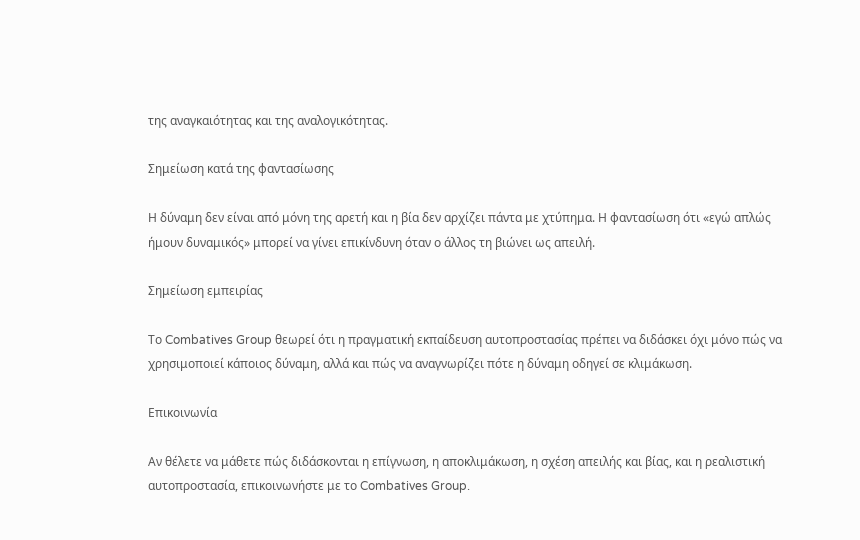της αναγκαιότητας και της αναλογικότητας.

Σημείωση κατά της φαντασίωσης

Η δύναμη δεν είναι από μόνη της αρετή και η βία δεν αρχίζει πάντα με χτύπημα. Η φαντασίωση ότι «εγώ απλώς ήμουν δυναμικός» μπορεί να γίνει επικίνδυνη όταν ο άλλος τη βιώνει ως απειλή.

Σημείωση εμπειρίας

Το Combatives Group θεωρεί ότι η πραγματική εκπαίδευση αυτοπροστασίας πρέπει να διδάσκει όχι μόνο πώς να χρησιμοποιεί κάποιος δύναμη, αλλά και πώς να αναγνωρίζει πότε η δύναμη οδηγεί σε κλιμάκωση.

Επικοινωνία

Αν θέλετε να μάθετε πώς διδάσκονται η επίγνωση, η αποκλιμάκωση, η σχέση απειλής και βίας, και η ρεαλιστική αυτοπροστασία, επικοινωνήστε με το Combatives Group.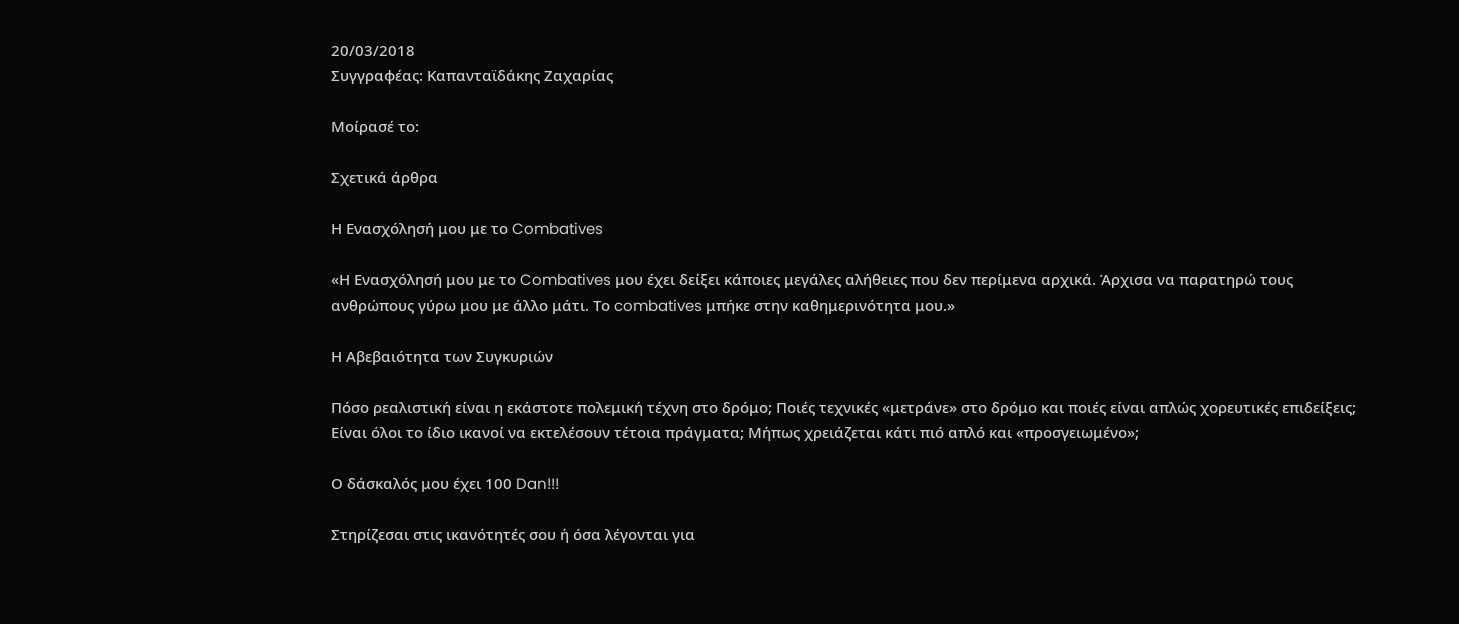20/03/2018
Συγγραφέας: Καπανταϊδάκης Ζαχαρίας

Μοίρασέ το:

Σχετικά άρθρα

Η Ενασχόλησή μου με το Combatives

«Η Ενασχόλησή μου με το Combatives μου έχει δείξει κάποιες μεγάλες αλήθειες που δεν περίμενα αρχικά. Άρχισα να παρατηρώ τους ανθρώπους γύρω μου με άλλο μάτι. Το combatives μπήκε στην καθημερινότητα μου.»

Η Αβεβαιότητα των Συγκυριών

Πόσο ρεαλιστική είναι η εκάστοτε πολεμική τέχνη στο δρόμο; Ποιές τεχνικές «μετράνε» στο δρόμο και ποιές είναι απλώς χορευτικές επιδείξεις; Είναι όλοι το ίδιο ικανοί να εκτελέσουν τέτοια πράγματα; Μήπως χρειάζεται κάτι πιό απλό και «προσγειωμένο»;

Ο δάσκαλός μου έχει 100 Dan!!!

Στηρίζεσαι στις ικανότητές σου ή όσα λέγονται για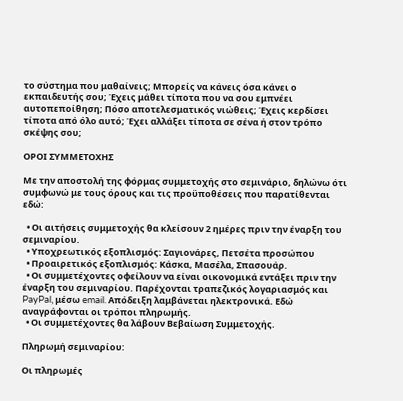το σύστημα που μαθαίνεις; Μπορείς να κάνεις όσα κάνει ο εκπαιδευτής σου; Έχεις μάθει τίποτα που να σου εμπνέει αυτοπεποίθηση; Πόσο αποτελεσματικός νιώθεις; Έχεις κερδίσει τίποτα από όλο αυτό; Έχει αλλάξει τίποτα σε σένα ή στον τρόπο σκέψης σου;

ΟΡΟΙ ΣΥΜΜΕΤΟΧΗΣ

Με την αποστολή της φόρμας συμμετοχής στο σεμινάριο, δηλώνω ότι συμφωνώ με τους όρους και τις προϋποθέσεις που παρατίθενται εδώ:

  • Οι αιτήσεις συμμετοχής θα κλείσουν 2 ημέρες πριν την έναρξη του σεμιναρίου.
  • Υποχρεωτικός εξοπλισμός: Σαγιονάρες, Πετσέτα προσώπου
  • Προαιρετικός εξοπλισμός: Κάσκα, Μασέλα, Σπασουάρ.
  • Οι συμμετέχοντες οφείλουν να είναι οικονομικά εντάξει πριν την έναρξη του σεμιναρίου. Παρέχονται τραπεζικός λογαριασμός και PayPal, μέσω email. Απόδειξη λαμβάνεται ηλεκτρονικά. Εδώ αναγράφονται οι τρόποι πληρωμής.
  • Οι συμμετέχοντες θα λάβουν Βεβαίωση Συμμετοχής.

Πληρωμή σεμιναρίου:

Οι πληρωμές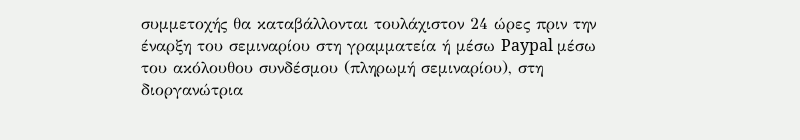συμμετοχής θα καταβάλλονται τουλάχιστον 24 ώρες πριν την έναρξη του σεμιναρίου στη γραμματεία ή μέσω Paypal μέσω του ακόλουθου συνδέσμου (πληρωμή σεμιναρίου), στη διοργανώτρια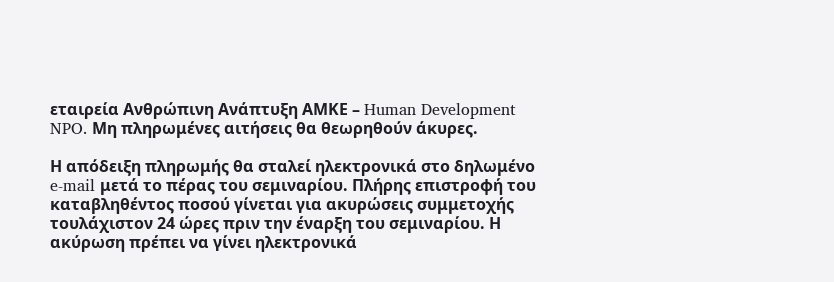εταιρεία Ανθρώπινη Ανάπτυξη ΑΜΚΕ – Human Development NPO. Μη πληρωμένες αιτήσεις θα θεωρηθούν άκυρες.

Η απόδειξη πληρωμής θα σταλεί ηλεκτρονικά στο δηλωμένο e-mail μετά το πέρας του σεμιναρίου. Πλήρης επιστροφή του καταβληθέντος ποσού γίνεται για ακυρώσεις συμμετοχής τουλάχιστον 24 ώρες πριν την έναρξη του σεμιναρίου. Η ακύρωση πρέπει να γίνει ηλεκτρονικά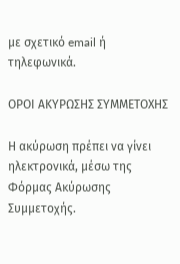με σχετικό email ή τηλεφωνικά.

ΟΡΟΙ ΑΚΥΡΩΣΗΣ ΣΥΜΜΕΤΟΧΗΣ

Η ακύρωση πρέπει να γίνει ηλεκτρονικά, μέσω της Φόρμας Ακύρωσης Συμμετοχής.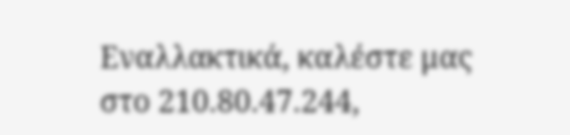Εναλλακτικά, καλέστε μας στο 210.80.47.244,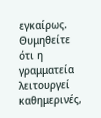εγκαίρως. Θυμηθείτε ότι η γραμματεία λειτουργεί καθημερινές,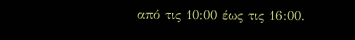από τις 10:00 έως τις 16:00.